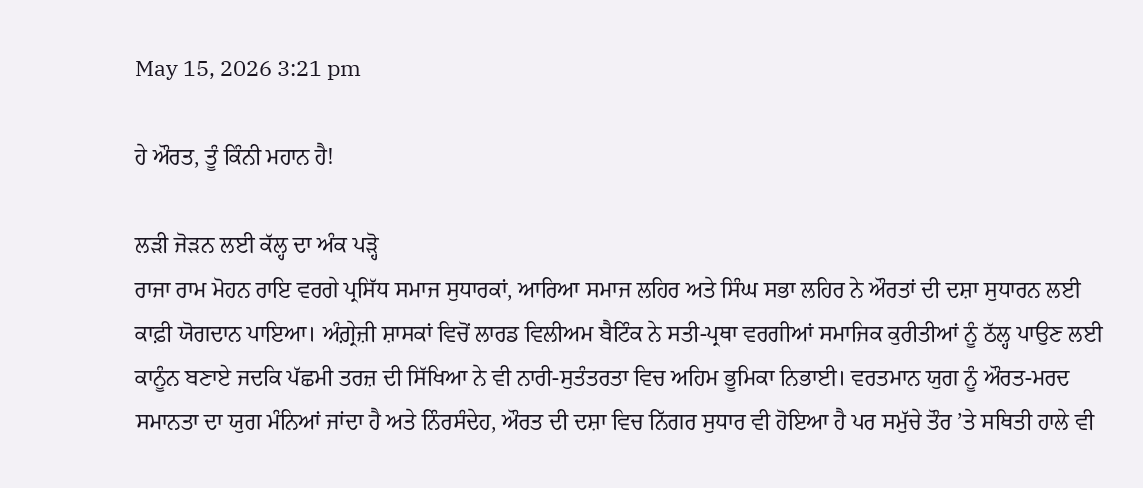May 15, 2026 3:21 pm

ਹੇ ਔਰਤ, ਤੂੰ ਕਿੰਨੀ ਮਹਾਨ ਹੈ!

ਲੜੀ ਜੋੜਨ ਲਈ ਕੱਲ੍ਹ ਦਾ ਅੰਕ ਪੜ੍ਹੋ
ਰਾਜਾ ਰਾਮ ਮੋਹਨ ਰਾਇ ਵਰਗੇ ਪ੍ਰਸਿੱਧ ਸਮਾਜ ਸੁਧਾਰਕਾਂ, ਆਰਿਆ ਸਮਾਜ ਲਹਿਰ ਅਤੇ ਸਿੰਘ ਸਭਾ ਲਹਿਰ ਨੇ ਔਰਤਾਂ ਦੀ ਦਸ਼ਾ ਸੁਧਾਰਨ ਲਈ ਕਾਫ਼ੀ ਯੋਗਦਾਨ ਪਾਇਆ। ਅੰਗ਼੍ਰੇਜ਼ੀ ਸ਼ਾਸਕਾਂ ਵਿਚੋਂ ਲਾਰਡ ਵਿਲੀਅਮ ਬੈਟਿੰਕ ਨੇ ਸਤੀ-ਪ੍ਰਥਾ ਵਰਗੀਆਂ ਸਮਾਜਿਕ ਕੁਰੀਤੀਆਂ ਨੂੰ ਠੱਲ੍ਹ ਪਾਉਣ ਲਈ ਕਾਨੂੰਨ ਬਣਾਏ ਜਦਕਿ ਪੱਛਮੀ ਤਰਜ਼ ਦੀ ਸਿੱਖਿਆ ਨੇ ਵੀ ਨਾਰੀ-ਸੁਤੰਤਰਤਾ ਵਿਚ ਅਹਿਮ ਭੂਮਿਕਾ ਨਿਭਾਈ। ਵਰਤਮਾਨ ਯੁਗ ਨੂੰ ਔਰਤ-ਮਰਦ ਸਮਾਨਤਾ ਦਾ ਯੁਗ ਮੰਨਿਆਂ ਜਾਂਦਾ ਹੈ ਅਤੇ ਨਿੰਰਸੰਦੇਹ, ਔਰਤ ਦੀ ਦਸ਼ਾ ਵਿਚ ਨਿੱਗਰ ਸੁਧਾਰ ਵੀ ਹੋਇਆ ਹੈ ਪਰ ਸਮੁੱਚੇ ਤੌਰ ’ਤੇ ਸਥਿਤੀ ਹਾਲੇ ਵੀ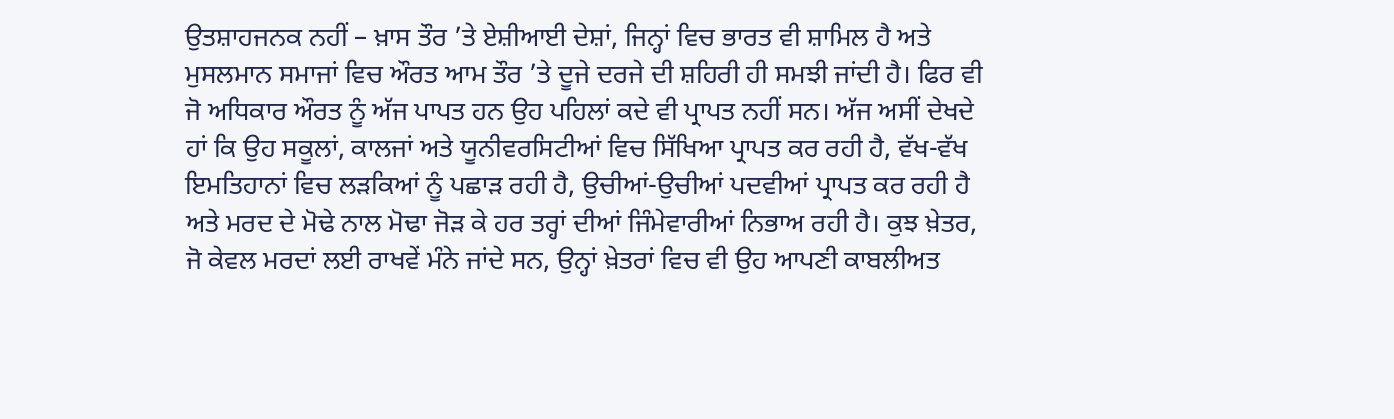ਉਤਸ਼ਾਹਜਨਕ ਨਹੀਂ – ਖ਼ਾਸ ਤੌਰ ’ਤੇ ਏਸ਼ੀਆਈ ਦੇਸ਼ਾਂ, ਜਿਨ੍ਹਾਂ ਵਿਚ ਭਾਰਤ ਵੀ ਸ਼ਾਮਿਲ ਹੈ ਅਤੇ ਮੁਸਲਮਾਨ ਸਮਾਜਾਂ ਵਿਚ ਔਰਤ ਆਮ ਤੌਰ ’ਤੇ ਦੂਜੇ ਦਰਜੇ ਦੀ ਸ਼ਹਿਰੀ ਹੀ ਸਮਝੀ ਜਾਂਦੀ ਹੈ। ਫਿਰ ਵੀ ਜੋ ਅਧਿਕਾਰ ਔਰਤ ਨੂੰ ਅੱਜ ਪਾਪਤ ਹਨ ਉਹ ਪਹਿਲਾਂ ਕਦੇ ਵੀ ਪ੍ਰਾਪਤ ਨਹੀਂ ਸਨ। ਅੱਜ ਅਸੀਂ ਦੇਖਦੇ ਹਾਂ ਕਿ ਉਹ ਸਕੂਲਾਂ, ਕਾਲਜਾਂ ਅਤੇ ਯੂਨੀਵਰਸਿਟੀਆਂ ਵਿਚ ਸਿੱਖਿਆ ਪ੍ਰਾਪਤ ਕਰ ਰਹੀ ਹੈ, ਵੱਖ-ਵੱਖ ਇਮਤਿਹਾਨਾਂ ਵਿਚ ਲੜਕਿਆਂ ਨੂੰ ਪਛਾੜ ਰਹੀ ਹੈ, ਉਚੀਆਂ-ਉਚੀਆਂ ਪਦਵੀਆਂ ਪ੍ਰਾਪਤ ਕਰ ਰਹੀ ਹੈ ਅਤੇ ਮਰਦ ਦੇ ਮੋਢੇ ਨਾਲ ਮੋਢਾ ਜੋੜ ਕੇ ਹਰ ਤਰ੍ਹਾਂ ਦੀਆਂ ਜਿੰਮੇਵਾਰੀਆਂ ਨਿਭਾਅ ਰਹੀ ਹੈ। ਕੁਝ ਖ਼ੇਤਰ, ਜੋ ਕੇਵਲ ਮਰਦਾਂ ਲਈ ਰਾਖਵੇਂ ਮੰਨੇ ਜਾਂਦੇ ਸਨ, ਉਨ੍ਹਾਂ ਖ਼ੇਤਰਾਂ ਵਿਚ ਵੀ ਉਹ ਆਪਣੀ ਕਾਬਲੀਅਤ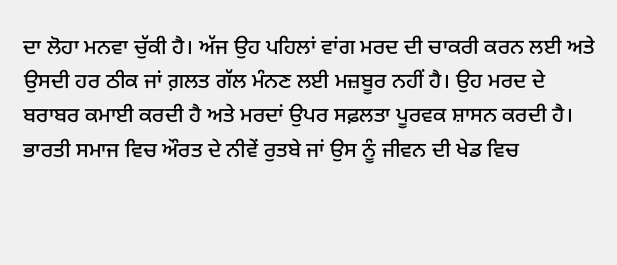ਦਾ ਲੋਹਾ ਮਨਵਾ ਚੁੱਕੀ ਹੈ। ਅੱਜ ਉਹ ਪਹਿਲਾਂ ਵਾਂਗ ਮਰਦ ਦੀ ਚਾਕਰੀ ਕਰਨ ਲਈ ਅਤੇ ਉਸਦੀ ਹਰ ਠੀਕ ਜਾਂ ਗ਼ਲਤ ਗੱਲ ਮੰਨਣ ਲਈ ਮਜ਼ਬੂਰ ਨਹੀਂ ਹੈ। ਉਹ ਮਰਦ ਦੇ ਬਰਾਬਰ ਕਮਾਈ ਕਰਦੀ ਹੈ ਅਤੇ ਮਰਦਾਂ ਉਪਰ ਸਫ਼ਲਤਾ ਪੂਰਵਕ ਸ਼ਾਸਨ ਕਰਦੀ ਹੈ।
ਭਾਰਤੀ ਸਮਾਜ ਵਿਚ ਔਰਤ ਦੇ ਨੀਵੇਂ ਰੁਤਬੇ ਜਾਂ ਉਸ ਨੂੰ ਜੀਵਨ ਦੀ ਖੇਡ ਵਿਚ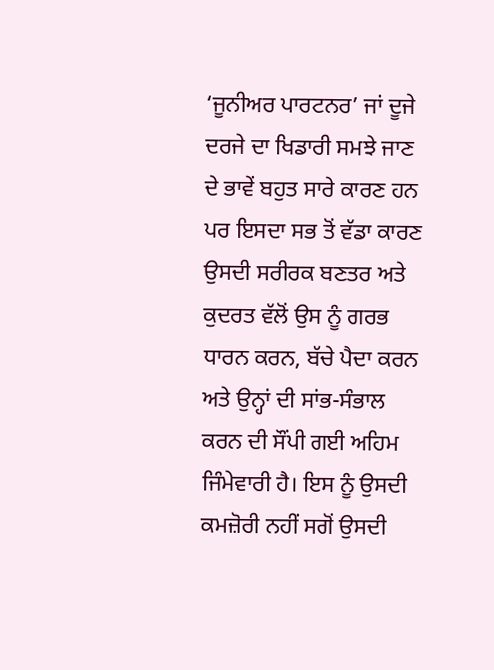‘ਜੂਨੀਅਰ ਪਾਰਟਨਰ’ ਜਾਂ ਦੂਜੇ ਦਰਜੇ ਦਾ ਖਿਡਾਰੀ ਸਮਝੇ ਜਾਣ ਦੇ ਭਾਵੇਂ ਬਹੁਤ ਸਾਰੇ ਕਾਰਣ ਹਨ ਪਰ ਇਸਦਾ ਸਭ ਤੋਂ ਵੱਡਾ ਕਾਰਣ ਉਸਦੀ ਸਰੀਰਕ ਬਣਤਰ ਅਤੇ ਕੁਦਰਤ ਵੱਲੋਂ ਉਸ ਨੂੰ ਗਰਭ ਧਾਰਨ ਕਰਨ, ਬੱਚੇ ਪੈਦਾ ਕਰਨ ਅਤੇ ਉਨ੍ਹਾਂ ਦੀ ਸਾਂਭ-ਸੰਭਾਲ ਕਰਨ ਦੀ ਸੌਂਪੀ ਗਈ ਅਹਿਮ ਜਿੰਮੇਵਾਰੀ ਹੈ। ਇਸ ਨੂੰ ਉਸਦੀ ਕਮਜ਼ੋਰੀ ਨਹੀਂ ਸਗੋਂ ਉਸਦੀ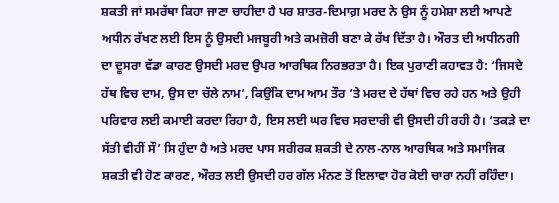ਸ਼ਕਤੀ ਜਾਂ ਸਮਰੱਥਾ ਕਿਹਾ ਜਾਣਾ ਚਾਹੀਦਾ ਹੈ ਪਰ ਸ਼ਾਤਰ-ਦਿਮਾਗ਼ ਮਰਦ ਨੇ ਉਸ ਨੂੰ ਹਮੇਸ਼ਾ ਲਈ ਆਪਣੇ ਅਧੀਨ ਰੱਖਣ ਲਈ ਇਸ ਨੂੰ ਉਸਦੀ ਮਜਬੂਰੀ ਅਤੇ ਕਮਜ਼ੋਰੀ ਬਣਾ ਕੇ ਰੱਖ ਦਿੱਤਾ ਹੈ। ਔਰਤ ਦੀ ਅਧੀਨਗੀ ਦਾ ਦੂਸਰਾ ਵੱਡਾ ਕਾਰਣ ਉਸਦੀ ਮਰਦ ਉਪਰ ਆਰਥਿਕ ਨਿਰਭਰਤਾ ਹੈ। ਇਕ ਪੁਰਾਣੀ ਕਹਾਵਤ ਹੈ: ‘ਜਿਸਦੇ ਹੱਥ ਵਿਚ ਦਾਮ, ਉਸ ਦਾ ਚੱਲੇ ਨਾਮ’, ਕਿਉਂਕਿ ਦਾਮ ਆਮ ਤੌਰ ’ਤੇ ਮਰਦ ਦੇ ਹੱਥਾਂ ਵਿਚ ਰਹੇ ਹਨ ਅਤੇ ਉਹੀ ਪਰਿਵਾਰ ਲਈ ਕਮਾਈ ਕਰਦਾ ਰਿਹਾ ਹੈ, ਇਸ ਲਈ ਘਰ ਵਿਚ ਸਰਦਾਰੀ ਵੀ ਉਸਦੀ ਹੀ ਰਹੀ ਹੈ। ‘ਤਕੜੇ ਦਾ ਸੱਤੀ ਵੀਹੀਂ ਸੌ’ ਸਿ ਹੁੰਦਾ ਹੈ ਅਤੇ ਮਰਦ ਪਾਸ ਸਰੀਰਕ ਸ਼ਕਤੀ ਦੇ ਨਾਲ-ਨਾਲ ਆਰਥਿਕ ਅਤੇ ਸਮਾਜਿਕ ਸ਼ਕਤੀ ਵੀ ਹੋਣ ਕਾਰਣ, ਔਰਤ ਲਈ ਉਸਦੀ ਹਰ ਗੱਲ ਮੰਨਣ ਤੋਂ ਇਲਾਵਾ ਹੋਰ ਕੋਈ ਚਾਰਾ ਨਹੀਂ ਰਹਿੰਦਾ।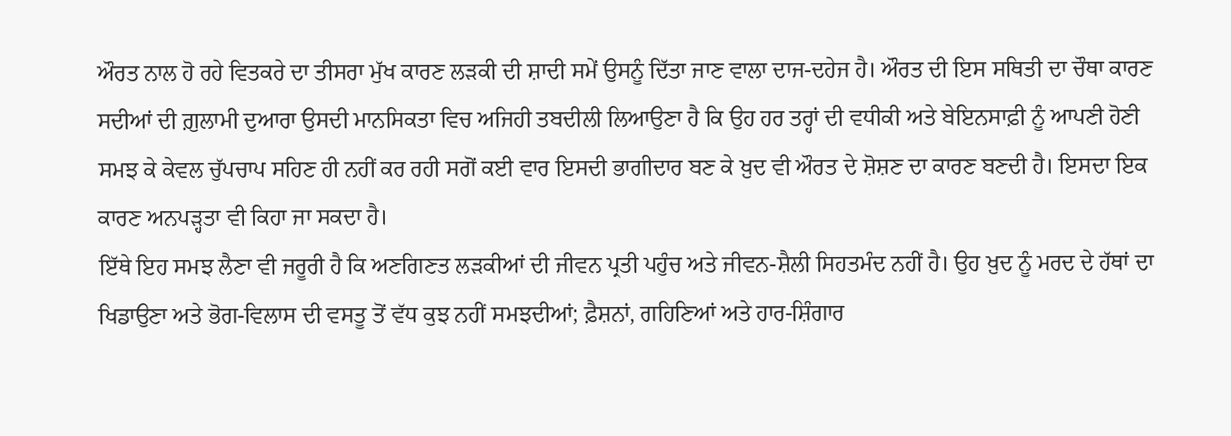ਔਰਤ ਨਾਲ ਹੋ ਰਹੇ ਵਿਤਕਰੇ ਦਾ ਤੀਸਰਾ ਮੁੱਖ ਕਾਰਣ ਲੜਕੀ ਦੀ ਸ਼ਾਦੀ ਸਮੇਂ ਉਸਨੂੰ ਦਿੱਤਾ ਜਾਣ ਵਾਲਾ ਦਾਜ-ਦਹੇਜ ਹੈ। ਔਰਤ ਦੀ ਇਸ ਸਥਿਤੀ ਦਾ ਚੌਥਾ ਕਾਰਣ ਸਦੀਆਂ ਦੀ ਗ਼ੁਲਾਮੀ ਦੁਆਰਾ ਉਸਦੀ ਮਾਨਸਿਕਤਾ ਵਿਚ ਅਜਿਹੀ ਤਬਦੀਲੀ ਲਿਆਉਣਾ ਹੈ ਕਿ ਉਹ ਹਰ ਤਰ੍ਹਾਂ ਦੀ ਵਧੀਕੀ ਅਤੇ ਬੇਇਨਸਾਫ਼ੀ ਨੂੰ ਆਪਣੀ ਹੋਣੀ ਸਮਝ ਕੇ ਕੇਵਲ ਚੁੱਪਚਾਪ ਸਹਿਣ ਹੀ ਨਹੀਂ ਕਰ ਰਹੀ ਸਗੋਂ ਕਈ ਵਾਰ ਇਸਦੀ ਭਾਗੀਦਾਰ ਬਣ ਕੇ ਖ਼ੁਦ ਵੀ ਔਰਤ ਦੇ ਸ਼ੋਸ਼ਣ ਦਾ ਕਾਰਣ ਬਣਦੀ ਹੈ। ਇਸਦਾ ਇਕ ਕਾਰਣ ਅਨਪੜ੍ਹਤਾ ਵੀ ਕਿਹਾ ਜਾ ਸਕਦਾ ਹੈ।
ਇੱਥੇ ਇਹ ਸਮਝ ਲੈਣਾ ਵੀ ਜਰੂਰੀ ਹੈ ਕਿ ਅਣਗਿਣਤ ਲੜਕੀਆਂ ਦੀ ਜੀਵਨ ਪ੍ਰਤੀ ਪਹੁੰਚ ਅਤੇ ਜੀਵਨ-ਸ਼ੈਲੀ ਸਿਹਤਮੰਦ ਨਹੀਂ ਹੈ। ਉਹ ਖ਼ੁਦ ਨੂੰ ਮਰਦ ਦੇ ਹੱਥਾਂ ਦਾ ਖਿਡਾਉਣਾ ਅਤੇ ਭੋਗ-ਵਿਲਾਸ ਦੀ ਵਸਤੂ ਤੋਂ ਵੱਧ ਕੁਝ ਨਹੀਂ ਸਮਝਦੀਆਂ; ਫ਼ੈਸ਼ਨਾਂ, ਗਹਿਣਿਆਂ ਅਤੇ ਹਾਰ-ਸ਼ਿੰਗਾਰ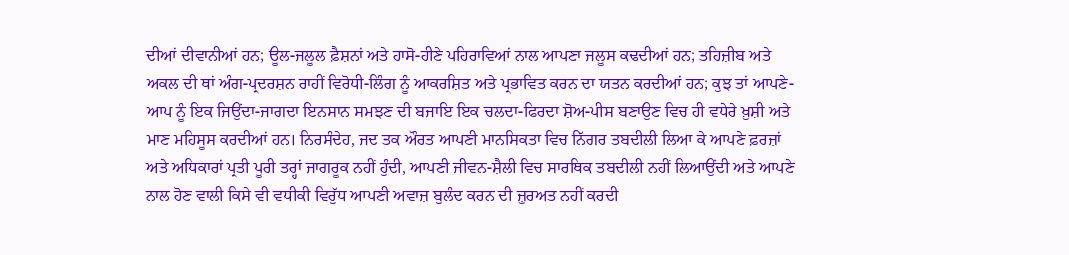ਦੀਆਂ ਦੀਵਾਨੀਆਂ ਹਨ; ਊਲ-ਜਲੂਲ ਫ਼ੈਸ਼ਨਾਂ ਅਤੇ ਹਾਸੋ-ਹੀਣੇ ਪਹਿਰਾਵਿਆਂ ਨਾਲ ਆਪਣਾ ਜਲੂਸ ਕਢਦੀਆਂ ਹਨ; ਤਹਿਜ਼ੀਬ ਅਤੇ ਅਕਲ ਦੀ ਥਾਂ ਅੰਗ-ਪ੍ਰਦਰਸ਼ਨ ਰਾਹੀਂ ਵਿਰੋਧੀ-ਲਿੰਗ ਨੂੰ ਆਕਰਸ਼ਿਤ ਅਤੇ ਪ੍ਰਭਾਵਿਤ ਕਰਨ ਦਾ ਯਤਨ ਕਰਦੀਆਂ ਹਨ; ਕੁਝ ਤਾਂ ਆਪਣੇ-ਆਪ ਨੂੰ ਇਕ ਜਿਉਂਦਾ-ਜਾਗਦਾ ਇਨਸਾਨ ਸਮਝਣ ਦੀ ਬਜਾਇ ਇਕ ਚਲਦਾ-ਫਿਰਦਾ ਸ਼ੋਅ-ਪੀਸ ਬਣਾਉਣ ਵਿਚ ਹੀ ਵਧੇਰੇ ਖ਼ੁਸ਼ੀ ਅਤੇ ਮਾਣ ਮਹਿਸੂਸ ਕਰਦੀਆਂ ਹਨ। ਨਿਰਸੰਦੇਹ, ਜਦ ਤਕ ਔਰਤ ਆਪਣੀ ਮਾਨਸਿਕਤਾ ਵਿਚ ਨਿੱਗਰ ਤਬਦੀਲੀ ਲਿਆ ਕੇ ਆਪਣੇ ਫ਼ਰਜ਼ਾਂ ਅਤੇ ਅਧਿਕਾਰਾਂ ਪ੍ਰਤੀ ਪੂਰੀ ਤਰ੍ਹਾਂ ਜਾਗਰੂਕ ਨਹੀਂ ਹੁੰਦੀ, ਆਪਣੀ ਜੀਵਨ-ਸ਼ੈਲੀ ਵਿਚ ਸਾਰਥਿਕ ਤਬਦੀਲੀ ਨਹੀਂ ਲਿਆਉਂਦੀ ਅਤੇ ਆਪਣੇ ਨਾਲ ਹੋਣ ਵਾਲੀ ਕਿਸੇ ਵੀ ਵਧੀਕੀ ਵਿਰੁੱਧ ਆਪਣੀ ਅਵਾਜ਼ ਬੁਲੰਦ ਕਰਨ ਦੀ ਜ਼ੁਰਅਤ ਨਹੀਂ ਕਰਦੀ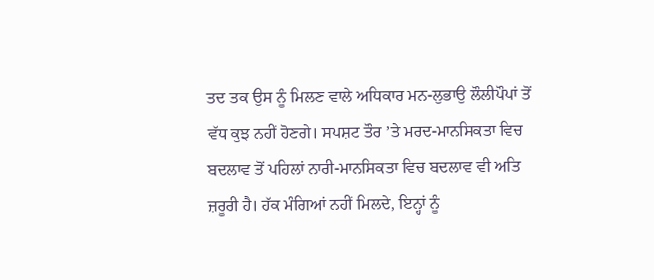ਤਦ ਤਕ ਉਸ ਨੂੰ ਮਿਲਣ ਵਾਲੇ ਅਧਿਕਾਰ ਮਨ-ਲੁਭਾਉ ਲੌਲੀਪੌਪਾਂ ਤੋਂ ਵੱਧ ਕੁਝ ਨਹੀਂ ਹੋਣਗੇ। ਸਪਸ਼ਟ ਤੌਰ ’ਤੇ ਮਰਦ-ਮਾਨਸਿਕਤਾ ਵਿਚ ਬਦਲਾਵ ਤੋਂ ਪਹਿਲਾਂ ਨਾਰੀ-ਮਾਨਸਿਕਤਾ ਵਿਚ ਬਦਲਾਵ ਵੀ ਅਤਿ ਜ਼ਰੂਰੀ ਹੈ। ਹੱਕ ਮੰਗਿਆਂ ਨਹੀਂ ਮਿਲਦੇ, ਇਨ੍ਹਾਂ ਨੂੰ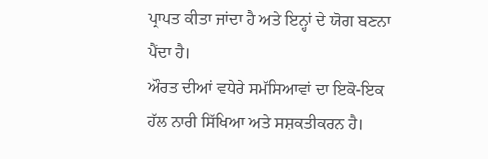ਪ੍ਰਾਪਤ ਕੀਤਾ ਜਾਂਦਾ ਹੈ ਅਤੇ ਇਨ੍ਹਾਂ ਦੇ ਯੋਗ ਬਣਨਾ ਪੈਂਦਾ ਹੈ।
ਔਰਤ ਦੀਆਂ ਵਧੇਰੇ ਸਮੱਸਿਆਵਾਂ ਦਾ ਇਕੋ-ਇਕ ਹੱਲ ਨਾਰੀ ਸਿੱਖਿਆ ਅਤੇ ਸਸ਼ਕਤੀਕਰਨ ਹੈ।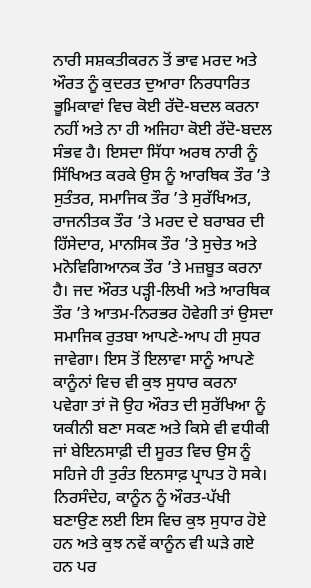ਨਾਰੀ ਸਸ਼ਕਤੀਕਰਨ ਤੋਂ ਭਾਵ ਮਰਦ ਅਤੇ ਔਰਤ ਨੂੰ ਕੁਦਰਤ ਦੁਆਰਾ ਨਿਰਧਾਰਿਤ ਭੂਮਿਕਾਵਾਂ ਵਿਚ ਕੋਈ ਰੱਦੋ-ਬਦਲ ਕਰਨਾ ਨਹੀਂ ਅਤੇ ਨਾ ਹੀ ਅਜਿਹਾ ਕੋਈ ਰੱਦੋ-ਬਦਲ ਸੰਭਵ ਹੈ। ਇਸਦਾ ਸਿੱਧਾ ਅਰਥ ਨਾਰੀ ਨੂੰ ਸਿੱਖਿਅਤ ਕਰਕੇ ਉਸ ਨੂੰ ਆਰਥਿਕ ਤੌਰ ’ਤੇ ਸੁਤੰਤਰ, ਸਮਾਜਿਕ ਤੌਰ ’ਤੇ ਸੁਰੱਖਿਅਤ, ਰਾਜਨੀਤਕ ਤੌਰ ’ਤੇ ਮਰਦ ਦੇ ਬਰਾਬਰ ਦੀ ਹਿੱਸੇਦਾਰ, ਮਾਨਸਿਕ ਤੌਰ ’ਤੇ ਸੁਚੇਤ ਅਤੇ ਮਨੋਵਿਗਿਆਨਕ ਤੌਰ ’ਤੇ ਮਜ਼ਬੂਤ ਕਰਨਾ ਹੈ। ਜਦ ਔਰਤ ਪੜ੍ਹੀ-ਲਿਖੀ ਅਤੇ ਆਰਥਿਕ ਤੌਰ ’ਤੇ ਆਤਮ-ਨਿਰਭਰ ਹੋਵੇਗੀ ਤਾਂ ਉਸਦਾ ਸਮਾਜਿਕ ਰੁਤਬਾ ਆਪਣੇ-ਆਪ ਹੀ ਸੁਧਰ ਜਾਵੇਗਾ। ਇਸ ਤੋਂ ਇਲਾਵਾ ਸਾਨੂੰ ਆਪਣੇ ਕਾਨੂੰਨਾਂ ਵਿਚ ਵੀ ਕੁਝ ਸੁਧਾਰ ਕਰਨਾ ਪਵੇਗਾ ਤਾਂ ਜੋ ਉਹ ਔਰਤ ਦੀ ਸੁਰੱਖਿਆ ਨੂੰ ਯਕੀਨੀ ਬਣਾ ਸਕਣ ਅਤੇ ਕਿਸੇ ਵੀ ਵਧੀਕੀ ਜਾਂ ਬੇਇਨਸਾਫ਼ੀ ਦੀ ਸੂਰਤ ਵਿਚ ਉਸ ਨੂੰ ਸਹਿਜੇ ਹੀ ਤੁਰੰਤ ਇਨਸਾਫ਼ ਪ੍ਰਾਪਤ ਹੋ ਸਕੇ। ਨਿਰਸੰਦੇਹ, ਕਾਨੂੰਨ ਨੂੰ ਔਰਤ-ਪੱਖੀ ਬਣਾਉਣ ਲਈ ਇਸ ਵਿਚ ਕੁਝ ਸੁਧਾਰ ਹੋਏ ਹਨ ਅਤੇ ਕੁਝ ਨਵੇਂ ਕਾਨੂੰਨ ਵੀ ਘੜੇ ਗਏ ਹਨ ਪਰ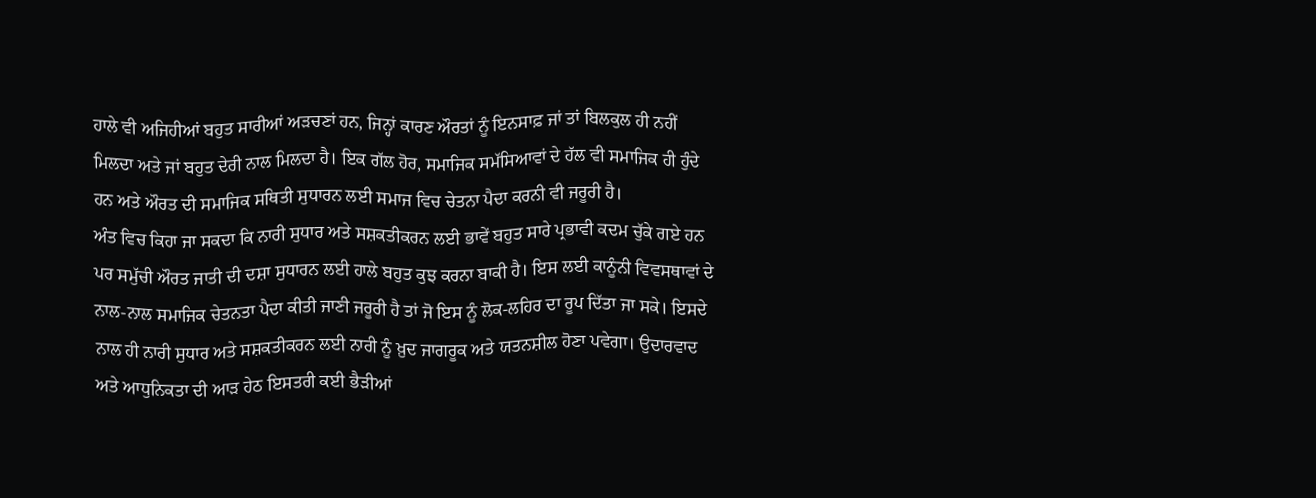ਹਾਲੇ ਵੀ ਅਜਿਹੀਆਂ ਬਹੁਤ ਸਾਰੀਆਂ ਅੜਚਣਾਂ ਹਨ, ਜਿਨ੍ਹਾਂ ਕਾਰਣ ਔਰਤਾਂ ਨੂੰ ਇਨਸਾਫ਼ ਜਾਂ ਤਾਂ ਬਿਲਕੁਲ ਹੀ ਨਹੀਂ ਮਿਲਦਾ ਅਤੇ ਜਾਂ ਬਹੁਤ ਦੇਰੀ ਨਾਲ ਮਿਲਦਾ ਹੈ। ਇਕ ਗੱਲ ਹੋਰ, ਸਮਾਜਿਕ ਸਮੱਸਿਆਵਾਂ ਦੇ ਹੱਲ ਵੀ ਸਮਾਜਿਕ ਹੀ ਹੁੰਦੇ ਹਨ ਅਤੇ ਔਰਤ ਦੀ ਸਮਾਜਿਕ ਸਥਿਤੀ ਸੁਧਾਰਨ ਲਈ ਸਮਾਜ ਵਿਚ ਚੇਤਨਾ ਪੈਦਾ ਕਰਨੀ ਵੀ ਜਰੂਰੀ ਹੈ।
ਅੰਤ ਵਿਚ ਕਿਹਾ ਜਾ ਸਕਦਾ ਕਿ ਨਾਰੀ ਸੁਧਾਰ ਅਤੇ ਸਸ਼ਕਤੀਕਰਨ ਲਈ ਭਾਵੇਂ ਬਹੁਤ ਸਾਰੇ ਪ੍ਰਭਾਵੀ ਕਦਮ ਚੁੱਕੇ ਗਏ ਹਨ ਪਰ ਸਮੁੱਚੀ ਔਰਤ ਜਾਤੀ ਦੀ ਦਸ਼ਾ ਸੁਧਾਰਨ ਲਈ ਹਾਲੇ ਬਹੁਤ ਕੁਝ ਕਰਨਾ ਬਾਕੀ ਹੈ। ਇਸ ਲਈ ਕਾਨੂੰਨੀ ਵਿਵਸਥਾਵਾਂ ਦੇ ਨਾਲ-ਨਾਲ ਸਮਾਜਿਕ ਚੇਤਨਤਾ ਪੈਦਾ ਕੀਤੀ ਜਾਣੀ ਜਰੂਰੀ ਹੈ ਤਾਂ ਜੋ ਇਸ ਨੂੰ ਲੋਕ-ਲਹਿਰ ਦਾ ਰੂਪ ਦਿੱਤਾ ਜਾ ਸਕੇ। ਇਸਦੇ ਨਾਲ ਹੀ ਨਾਰੀ ਸੁਧਾਰ ਅਤੇ ਸਸ਼ਕਤੀਕਰਨ ਲਈ ਨਾਰੀ ਨੂੰ ਖ਼ੁਦ ਜਾਗਰੂਕ ਅਤੇ ਯਤਨਸ਼ੀਲ ਹੋਣਾ ਪਵੇਗਾ। ਉਦਾਰਵਾਦ ਅਤੇ ਆਧੁਨਿਕਤਾ ਦੀ ਆੜ ਹੇਠ ਇਸਤਰੀ ਕਈ ਭੈੜੀਆਂ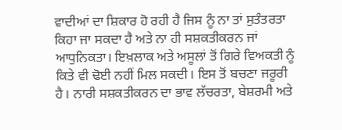ਵਾਦੀਆਂ ਦਾ ਸ਼ਿਕਾਰ ਹੋ ਰਹੀ ਹੈ ਜਿਸ ਨੂੰ ਨਾ ਤਾਂ ਸੁਤੰਤਰਤਾ ਕਿਹਾ ਜਾ ਸਕਦਾ ਹੈ ਅਤੇ ਨਾ ਹੀ ਸਸ਼ਕਤੀਕਰਨ ਜਾਂ ਆਧੁਨਿਕਤਾ। ਇਖ਼ਲਾਕ ਅਤੇ ਅਸੂਲਾਂ ਤੋਂ ਗਿਰੇ ਵਿਅਕਤੀ ਨੂੰ ਕਿਤੇ ਵੀ ਢੋਈ ਨਹੀਂ ਮਿਲ ਸਕਦੀ। ਇਸ ਤੋਂ ਬਚਣਾ ਜਰੂਰੀ ਹੈ। ਨਾਰੀ ਸਸ਼ਕਤੀਕਰਨ ਦਾ ਭਾਵ ਲੱਚਰਤਾ, ਬੇਸ਼ਰਮੀ ਅਤੇ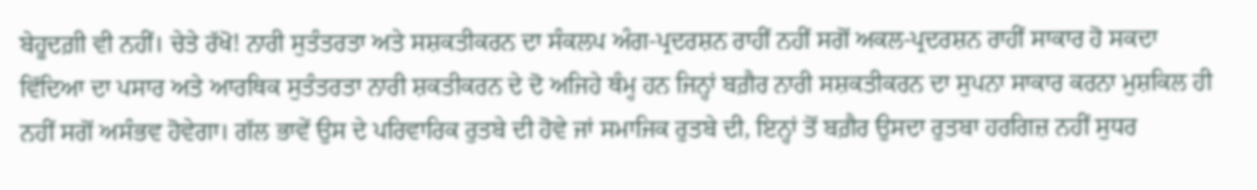ਬੇਹੂਦਗ਼ੀ ਵੀ ਨਹੀਂ। ਚੇਤੇ ਰੱਖੋ! ਨਾਰੀ ਸੁਤੰਤਰਤਾ ਅਤੇ ਸਸ਼ਕਤੀਕਰਨ ਦਾ ਸੰਕਲਪ ਅੰਗ-ਪ੍ਰਦਰਸ਼ਨ ਰਾਹੀਂ ਨਹੀਂ ਸਗੋਂ ਅਕਲ-ਪ੍ਰਦਰਸ਼ਨ ਰਾਹੀਂ ਸਾਕਾਰ ਹੋ ਸਕਦਾ ਵਿੱਦਿਆ ਦਾ ਪਸਾਰ ਅਤੇ ਆਰਥਿਕ ਸੁਤੰਤਰਤਾ ਨਾਰੀ ਸ਼ਕਤੀਕਰਨ ਦੇ ਦੋ ਅਜਿਹੇ ਥੰਮ੍ਹ ਹਨ ਜਿਨ੍ਹਾਂ ਬਗ਼ੈਰ ਨਾਰੀ ਸਸ਼ਕਤੀਕਰਨ ਦਾ ਸੁਪਨਾ ਸਾਕਾਰ ਕਰਨਾ ਮੁਸ਼ਕਿਲ ਹੀ ਨਹੀਂ ਸਗੋਂ ਅਸੰਭਵ ਹੋਵੇਗਾ। ਗੱਲ ਭਾਵੇਂ ਉਸ ਦੇ ਪਰਿਵਾਰਿਕ ਰੁਤਬੇ ਦੀ ਹੋਵੇ ਜਾਂ ਸਮਾਜਿਕ ਰੁਤਬੇ ਦੀ, ਇਨ੍ਹਾਂ ਤੋਂ ਬਗ਼ੈਰ ਉਸਦਾ ਰੁਤਬਾ ਹਰਗਿਜ਼ ਨਹੀਂ ਸੁਧਰ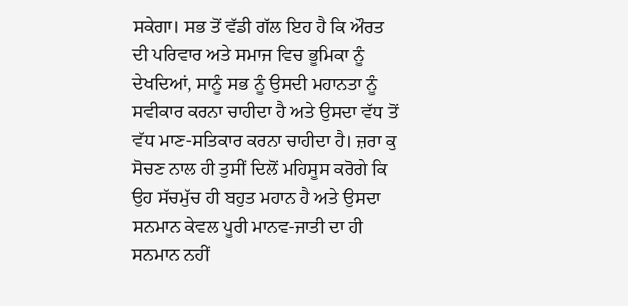ਸਕੇਗਾ। ਸਭ ਤੋਂ ਵੱਡੀ ਗੱਲ ਇਹ ਹੈ ਕਿ ਔਰਤ ਦੀ ਪਰਿਵਾਰ ਅਤੇ ਸਮਾਜ ਵਿਚ ਭੂਮਿਕਾ ਨੂੰ ਦੇਖਦਿਆਂ, ਸਾਨੂੰ ਸਭ ਨੂੰ ਉਸਦੀ ਮਹਾਨਤਾ ਨੂੰ ਸਵੀਕਾਰ ਕਰਨਾ ਚਾਹੀਦਾ ਹੈ ਅਤੇ ਉਸਦਾ ਵੱਧ ਤੋਂ ਵੱਧ ਮਾਣ-ਸਤਿਕਾਰ ਕਰਨਾ ਚਾਹੀਦਾ ਹੈ। ਜ਼ਰਾ ਕੁ ਸੋਚਣ ਨਾਲ ਹੀ ਤੁਸੀਂ ਦਿਲੋਂ ਮਹਿਸੂਸ ਕਰੋਗੇ ਕਿ ਉਹ ਸੱਚਮੁੱਚ ਹੀ ਬਹੁਤ ਮਹਾਨ ਹੈ ਅਤੇ ਉਸਦਾ ਸਨਮਾਨ ਕੇਵਲ ਪੂਰੀ ਮਾਨਵ-ਜਾਤੀ ਦਾ ਹੀ ਸਨਮਾਨ ਨਹੀਂ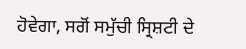ਹੋਵੇਗਾ, ਸਗੋਂ ਸਮੁੱਚੀ ਸ੍ਰਿਸ਼ਟੀ ਦੇ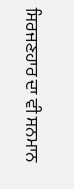ਸਿਰਜਣਹਾਰ ਦਾ ਵੀ ਸਨਮਾਨ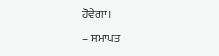ਹੋਵੇਗਾ।
– ਸਮਾਪਤ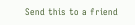Send this to a friend